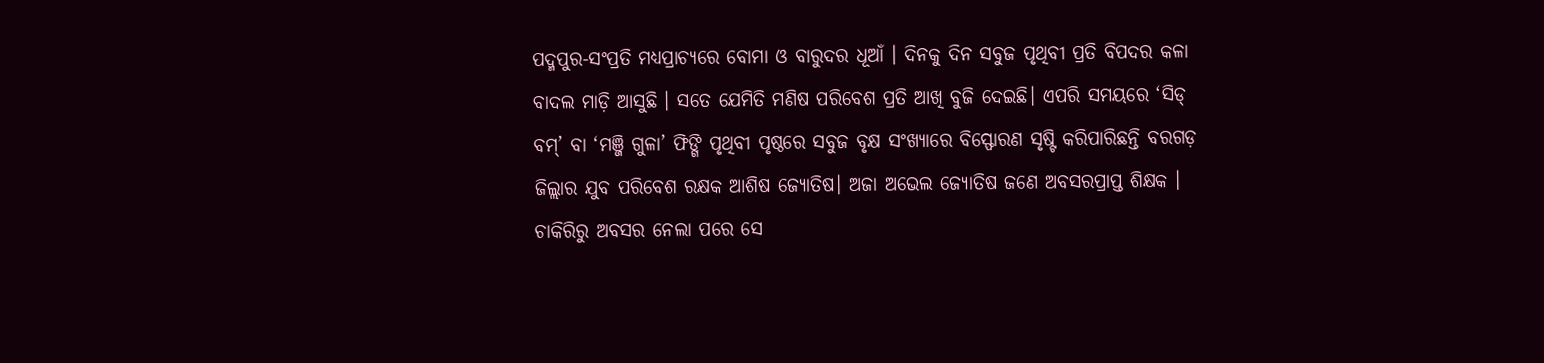ପଦ୍ମପୁର-ସଂପ୍ରତି ମଧ୍ୟପ୍ରାଚ୍ୟରେ ବୋମା ଓ ବାରୁଦର ଧୂଆଁ । ଦିନକୁ ଦିନ ସବୁଜ ପୃଥିବୀ ପ୍ରତି ବିପଦର କଳା ବାଦଲ ମାଡ଼ି ଆସୁଛି । ସତେ ଯେମିତି ମଣିଷ ପରିବେଶ ପ୍ରତି ଆଖି ବୁଜି ଦେଇଛି। ଏପରି ସମୟରେ ‘ସିଡ୍ ବମ୍’ ବା ‘ମଞ୍ଜି ଗୁଳା’ ଫିଙ୍ଗି ପୃଥିବୀ ପୃଷ୍ଠରେ ସବୁଜ ବୃକ୍ଷ ସଂଖ୍ୟାରେ ବିସ୍ଫୋରଣ ସୃଷ୍ଟି କରିପାରିଛନ୍ତି ବରଗଡ଼ ଜିଲ୍ଲାର ଯୁବ ପରିବେଶ ରକ୍ଷକ ଆଶିଷ ଜ୍ୟୋତିଷ। ଅଜା ଅଭେଲ ଜ୍ୟୋତିଷ ଜଣେ ଅବସରପ୍ରାପ୍ତ ଶିକ୍ଷକ । ଚାକିରିରୁ ଅବସର ନେଲା ପରେ ସେ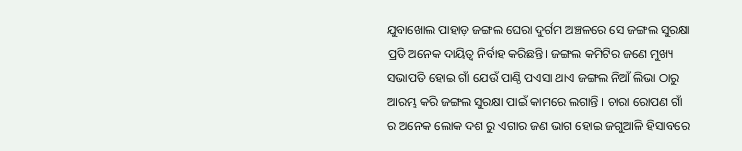ଯୁବାଖୋଲ ପାହାଡ଼ ଜଙ୍ଗଲ ଘେରା ଦୁର୍ଗମ ଅଞ୍ଚଳରେ ସେ ଜଙ୍ଗଲ ସୁରକ୍ଷା ପ୍ରତି ଅନେକ ଦାୟିତ୍ଵ ନିର୍ବାହ କରିଛନ୍ତି। ଜଙ୍ଗଲ କମିଟିର ଜଣେ ମୁଖ୍ୟ ସଭାପତି ହୋଇ ଗାଁ ଯେଉଁ ପାଣ୍ଠି ପଏସା ଥାଏ ଜଙ୍ଗଲ ନିଆଁ ଲିଭା ଠାରୁ ଆରମ୍ଭ କରି ଜଙ୍ଗଲ ସୁରକ୍ଷା ପାଇଁ କାମରେ ଲଗାନ୍ତି । ଚାରା ରୋପଣ ଗାଁ ର ଅନେକ ଲୋକ ଦଶ ରୁ ଏଗାର ଜଣ ଭାଗ ହୋଇ ଜଗୁଆଳି ହିସାବରେ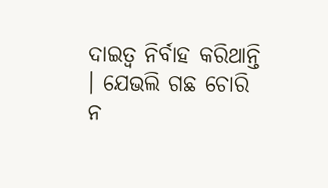ଦାଇତ୍ୱ ନିର୍ବାହ କରିଥାନ୍ତି । ଯେଭଲି ଗଛ ଚୋରି ନ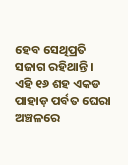ହେବ ସେଥିପ୍ରତି ସଜାଗ ରହିଥାନ୍ତି । ଏହି ୧୬ ଶହ ଏକଡ ପାହାଡ଼ ପର୍ବତ ଘେରା ଅଞ୍ଚଳରେ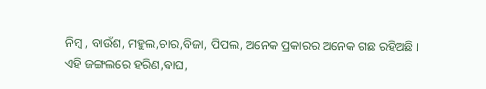ନିମ୍ଵ , ବାଉଁଶ, ମହୁଲ,ଚାର,ବିଜା, ପିପଲ, ଅନେକ ପ୍ରକାରର ଅନେକ ଗଛ ରହିଅଛି ।
ଏହି ଜଙ୍ଗଲରେ ହରିଣ,ଵାଘ,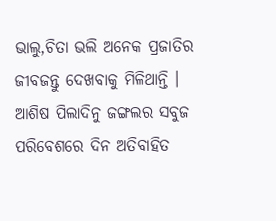ଭାଲୁ,ଚିତା ଭଲି ଅନେକ ପ୍ରଜାତିର ଜୀବଜନ୍ତୁ ଦେଖବାକୁ ମିଳିଥାନ୍ତି । ଆଶିଷ ପିଲାଦିନୁ ଜଙ୍ଗଲର ସବୁଜ ପରିବେଶରେ ଦିନ ଅତିବାହିତ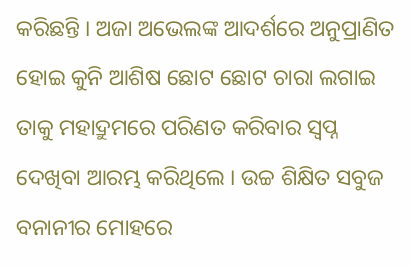କରିଛନ୍ତି । ଅଜା ଅଭେଲଙ୍କ ଆଦର୍ଶରେ ଅନୁପ୍ରାଣିତ ହୋଇ କୁନି ଆଶିଷ ଛୋଟ ଛୋଟ ଚାରା ଲଗାଇ ତାକୁ ମହାଦ୍ରୁମରେ ପରିଣତ କରିବାର ସ୍ବପ୍ନ ଦେଖିବା ଆରମ୍ଭ କରିଥିଲେ । ଉଚ୍ଚ ଶିକ୍ଷିତ ସବୁଜ ବନାନୀର ମୋହରେ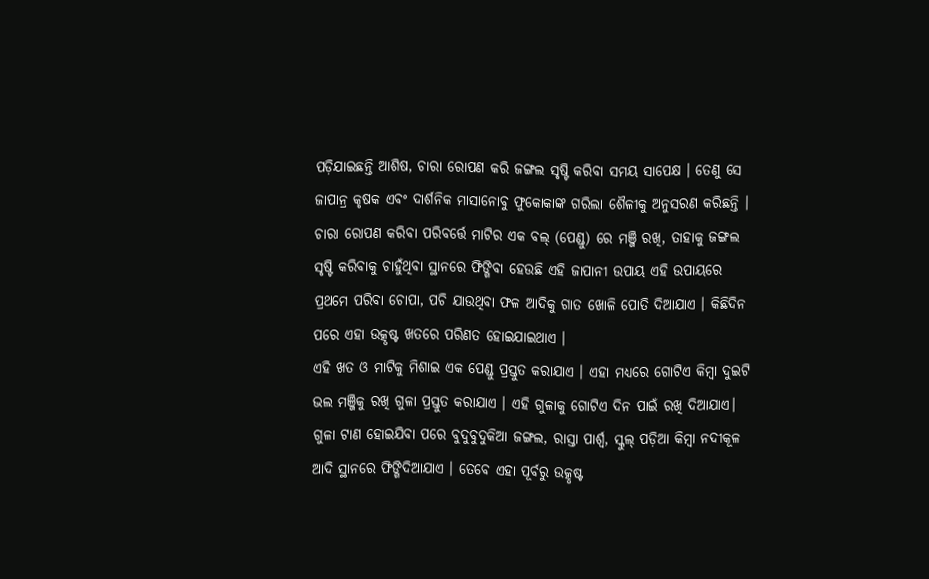ପଡ଼ିଯାଇଛନ୍ତି ଆଶିଷ, ଚାରା ରୋପଣ କରି ଜଙ୍ଗଲ ସୃଷ୍ଟି କରିବା ସମୟ ସାପେକ୍ଷ । ତେଣୁ ସେ ଜାପାନ୍ର କୃଷକ ଏବଂ ଦାର୍ଶନିକ ମାସାନୋବୁ ଫୁକୋକାଙ୍କ ଗରିଲା ଶୈଳୀକୁ ଅନୁସରଣ କରିଛନ୍ତି । ଚାରା ରୋପଣ କରିବା ପରିବର୍ତ୍ତେ ମାଟିର ଏକ ବଲ୍ (ପେଣ୍ଡୁ) ରେ ମଞ୍ଜି ରଖି, ତାହାକୁ ଜଙ୍ଗଲ ସୃଷ୍ଟି କରିବାକୁ ଚାହୁଁଥିବା ସ୍ଥାନରେ ଫିଙ୍ଗିବା ହେଉଛି ଏହି ଜାପାନୀ ଉପାୟ ଏହି ଉପାୟରେ ପ୍ରଥମେ ପରିବା ଚୋପା, ପଚି ଯାଉଥିବା ଫଳ ଆଦିକୁ ଗାତ ଖୋଳି ପୋତି ଦିଆଯାଏ । କିଛିଦିନ ପରେ ଏହା ଉତ୍କୃଷ୍ଟ ଖତରେ ପରିଣତ ହୋଇଯାଇଥାଏ ।
ଏହି ଖତ ଓ ମାଟିକୁ ମିଶାଇ ଏକ ପେଣ୍ଡୁ ପ୍ରସ୍ତୁତ କରାଯାଏ । ଏହା ମଧ୍ୟରେ ଗୋଟିଏ କିମ୍ବା ଦୁଇଟି ଭଲ ମଞ୍ଜିକୁ ରଖି ଗୁଳା ପ୍ରସ୍ତୁତ କରାଯାଏ । ଏହି ଗୁଳାକୁ ଗୋଟିଏ ଦିନ ପାଇଁ ରଖି ଦିଆଯାଏ। ଗୁଳା ଟାଣ ହୋଇଯିବା ପରେ ବୁଦୁବୁଦୁକିଆ ଜଙ୍ଗଲ, ରାସ୍ତା ପାର୍ଶ୍ଵ, ସ୍କୁଲ୍ ପଡ଼ିଆ କିମ୍ବା ନଦୀକୂଳ ଆଦି ସ୍ଥାନରେ ଫିଙ୍ଗିଦିଆଯାଏ । ତେବେ ଏହା ପୂର୍ବରୁ ଉତ୍କୃଷ୍ଟ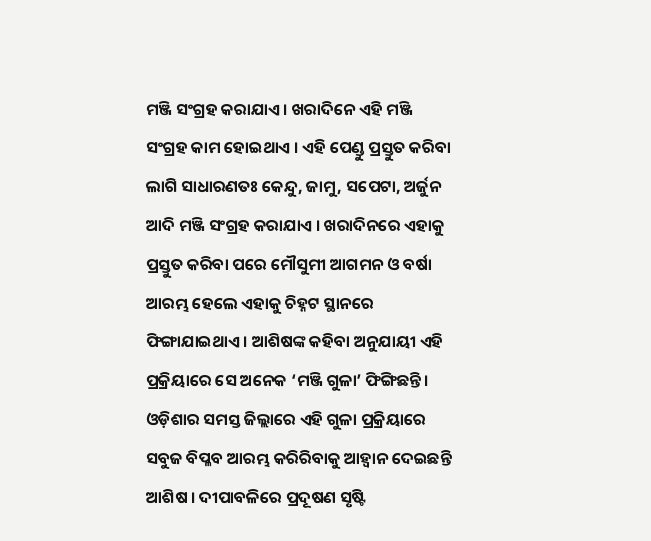ମଞ୍ଜି ସଂଗ୍ରହ କରାଯାଏ । ଖରାଦିନେ ଏହି ମଞ୍ଜି ସଂଗ୍ରହ କାମ ହୋଇଥାଏ । ଏହି ପେଣ୍ଡୁ ପ୍ରସ୍ତୁତ କରିବା ଲାଗି ସାଧାରଣତଃ କେନ୍ଦୁ, ଜାମୁ, ସପେଟା, ଅର୍ଜୁନ ଆଦି ମଞ୍ଜି ସଂଗ୍ରହ କରାଯାଏ । ଖରାଦିନରେ ଏହାକୁ ପ୍ରସ୍ତୁତ କରିବା ପରେ ମୌସୁମୀ ଆଗମନ ଓ ବର୍ଷା ଆରମ୍ଭ ହେଲେ ଏହାକୁ ଚିହ୍ନଟ ସ୍ଥାନରେ ଫିଙ୍ଗାଯାଇଥାଏ । ଆଶିଷଙ୍କ କହିବା ଅନୁଯାୟୀ ଏହି ପ୍ରକ୍ରିୟାରେ ସେ ଅନେକ ‘ମଞ୍ଜି ଗୁଳା’ ଫିଙ୍ଗିଛନ୍ତି । ଓଡ଼ିଶାର ସମସ୍ତ ଜିଲ୍ଲାରେ ଏହି ଗୁଳା ପ୍ରକ୍ରିୟାରେ ସବୁଜ ବିପ୍ଳବ ଆରମ୍ଭ କରିରିବାକୁ ଆହ୍ବାନ ଦେଇଛନ୍ତି ଆଶିଷ । ଦୀପାବଳିରେ ପ୍ରଦୂଷଣ ସୃଷ୍ଟି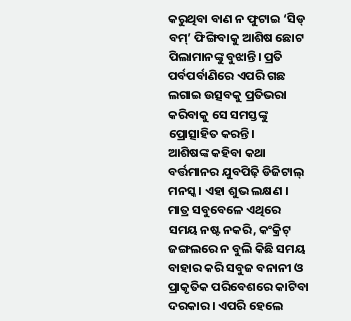କରୁଥିବା ବାଣ ନ ଫୁଟାଇ ‘ସିଡ୍ ବମ୍’ ଫିଙ୍ଗିବାକୁ ଆଶିଷ ଛୋଟ ପିଲାମାନଙ୍କୁ ବୁଝାନ୍ତି। ପ୍ରତି ପର୍ବପର୍ବାଣିରେ ଏପରି ଗଛ ଲଗାଇ ଉତ୍ସବକୁ ପ୍ରତିଭରା କରିବାକୁ ସେ ସମସ୍ତଙ୍କୁ ପ୍ରୋତ୍ସାହିତ କରନ୍ତି।
ଆଶିଷଙ୍କ କହିବା କଥା ବର୍ତ୍ତମାନର ଯୁବପିଢ଼ି ଡିଜିଟାଲ୍ ମନସ୍କ। ଏହା ଶୁଭ ଲକ୍ଷଣ । ମାତ୍ର ସବୁବେଳେ ଏଥିରେ ସମୟ ନଷ୍ଟ ନକରି, କଂକ୍ରିଟ୍ ଜଙ୍ଗଲରେ ନ ବୁଲି କିଛି ସମୟ ବାହାର କରି ସବୁଜ ବନାନୀ ଓ ପ୍ରାକୃତିକ ପରିବେଶରେ କାଟିବା ଦରକାର । ଏପରି ହେଲେ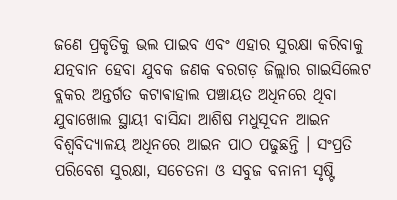ଜଣେ ପ୍ରକୃତିକୁ ଭଲ ପାଇବ ଏବଂ ଏହାର ସୁରକ୍ଷା କରିବାକୁ ଯତ୍ନବାନ ହେବା ଯୁବକ ଜଣକ ବରଗଡ଼ ଜିଲ୍ଲାର ଗାଇସିଲେଟ ବ୍ଲକର ଅନ୍ତର୍ଗତ କଟାଵାହାଲ ପଞ୍ଚାୟତ ଅଧିନରେ ଥିବା ଯୁବାଖୋଲ ସ୍ଥାୟୀ ବାସିନ୍ଦା ଆଶିଷ ମଧୁସୂଦନ ଆଇନ ବିଶ୍ବବିଦ୍ୟାଳୟ ଅଧିନରେ ଆଇନ ପାଠ ପଢୁଛନ୍ତି । ସଂପ୍ରତି ପରିବେଶ ସୁରକ୍ଷା, ସଚେତନା ଓ ସବୁଜ ବନାନୀ ସୃଷ୍ଟି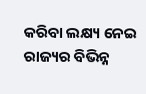କରିବା ଲକ୍ଷ୍ୟ ନେଇ ରାଜ୍ୟର ବିଭିନ୍ନ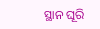ସ୍ଥାନ ଘୂରି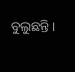ବୁଲୁଛନ୍ତି।